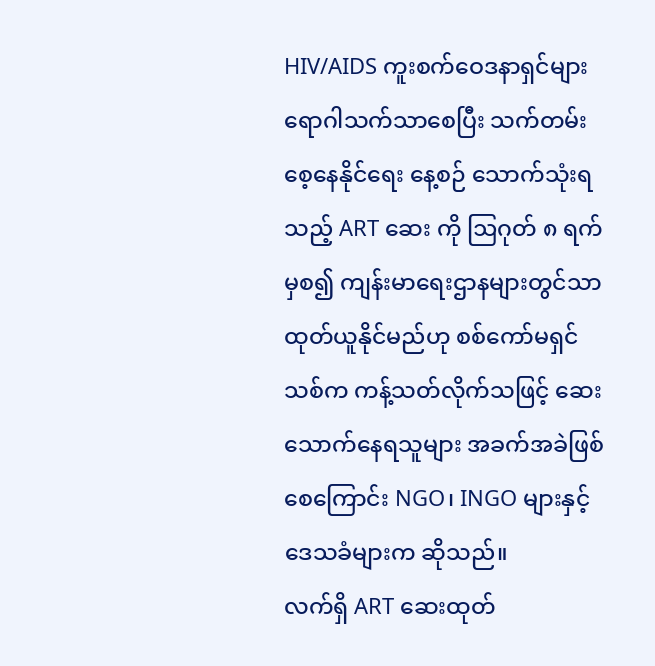HIV/AIDS ကူးစက်ဝေဒနာရှင်များ ရောဂါသက်သာစေပြီး သက်တမ်းစေ့နေနိုင်ရေး နေ့စဉ် သောက်သုံးရသည့် ART ဆေး ကို ဩဂုတ် ၈ ရက်မှစ၍ ကျန်းမာရေးဌာနများတွင်သာ ထုတ်ယူနိုင်မည်ဟု စစ်ကော်မရှင်သစ်က ကန့်သတ်လိုက်သဖြင့် ဆေးသောက်နေရသူများ အခက်အခဲဖြစ်စေကြောင်း NGO၊ INGO များနှင့် ဒေသခံများက ဆိုသည်။
လက်ရှိ ART ဆေးထုတ်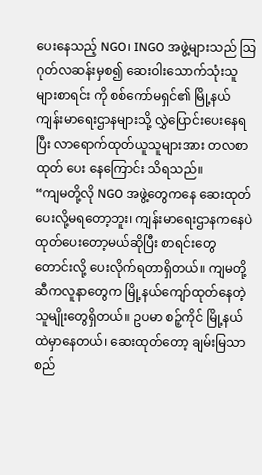ပေးနေသည့် NGO၊ INGO အဖွဲ့များသည် သြဂုတ်လဆန်းမှစ၍ ဆေးဝါးသောက်သုံးသူများစာရင်း ကို စစ်ကော်မရှင်၏ မြို့နယ်ကျန်းမာရေးဌာနများသို့ လွှဲပြောင်းပေးနေရပြီး လာရောက်ထုတ်ယူသူများအား တလစာ ထုတ် ပေး နေကြောင်း သိရသည်။
“ကျမတို့လို NGO အဖွဲ့တွေကနေ ဆေးထုတ်ပေးလို့မရတော့ဘူး၊ ကျန်းမာရေးဌာနကနေပဲ ထုတ်ပေးတော့မယ်ဆိုပြီး စာရင်းတွေ တောင်းလို့ ပေးလိုက်ရတာရှိတယ်။ ကျမတို့ဆီကလူနာတွေက မြို့နယ်ကျော်ထုတ်နေတဲ့သူမျိုးတွေရှိတယ်။ ဥပမာ စဉ့်ကိုင် မြို့နယ်ထဲမှာနေတယ်၊ ဆေးထုတ်တော့ ချမ်းမြသာစည်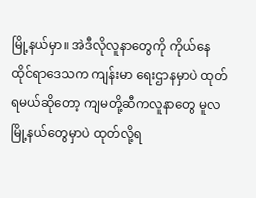မြို့နယ်မှာ။ အဲဒီလိုလူနာတွေကို ကိုယ်နေထိုင်ရာဒေသက ကျန်းမာ ရေးဌာနမှာပဲ ထုတ်ရမယ်ဆိုတော့ ကျမတို့ဆီကလူနာတွေ မူလမြို့နယ်တွေမှာပဲ ထုတ်လို့ရ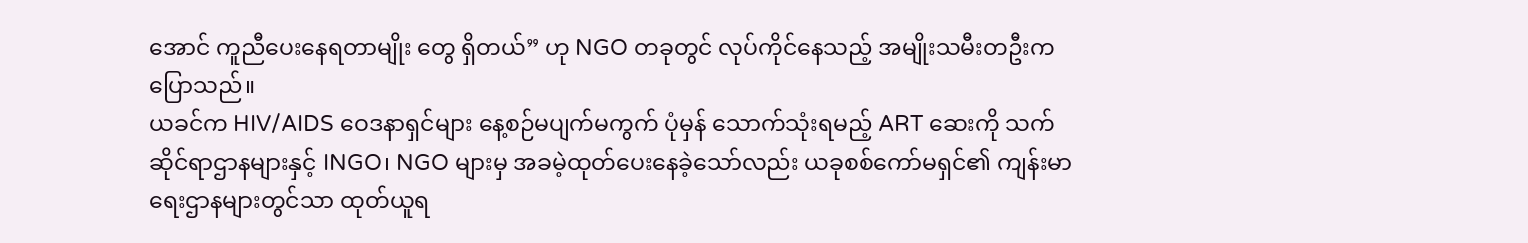အောင် ကူညီပေးနေရတာမျိုး တွေ ရှိတယ်” ဟု NGO တခုတွင် လုပ်ကိုင်နေသည့် အမျိုးသမီးတဦးက ပြောသည်။
ယခင်က HIV/AIDS ဝေဒနာရှင်များ နေ့စဉ်မပျက်မကွက် ပုံမှန် သောက်သုံးရမည့် ART ဆေးကို သက်ဆိုင်ရာဌာနများနှင့် INGO၊ NGO များမှ အခမဲ့ထုတ်ပေးနေခဲ့သော်လည်း ယခုစစ်ကော်မရှင်၏ ကျန်းမာရေးဌာနများတွင်သာ ထုတ်ယူရ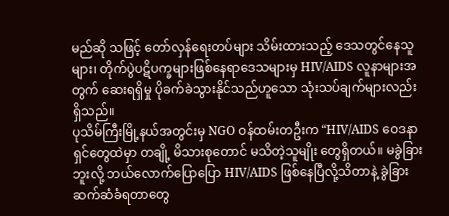မည်ဆို သဖြင့် တော်လှန်ရေးတပ်များ သိမ်းထားသည့် ဒေသတွင်နေသူများ၊ တိုက်ပွဲပဋိပက္ခများဖြစ်နေရာဒေသများမှ HIV/AIDS လူနာများအတွက် ဆေးရရှိမှု ပိုခက်ခဲသွားနိုင်သည်ဟူသော သုံးသပ်ချက်များလည်း ရှိသည်။
ပုသိမ်ကြီးမြို့နယ်အတွင်းမှ NGO ဝန်ထမ်းတဦးက “HIV/AIDS ဝေဒနာရှင်တွေထဲမှာ တချို့ မိသားစုတောင် မသိတဲ့သူမျိုး တွေရှိတယ်။ မခွဲခြားဘူးလို့ ဘယ်လောက်ပြောပြော HIV/AIDS ဖြစ်နေပြီလို့သိတာနဲ့ ခွဲခြားဆက်ဆံခံရတာတွေ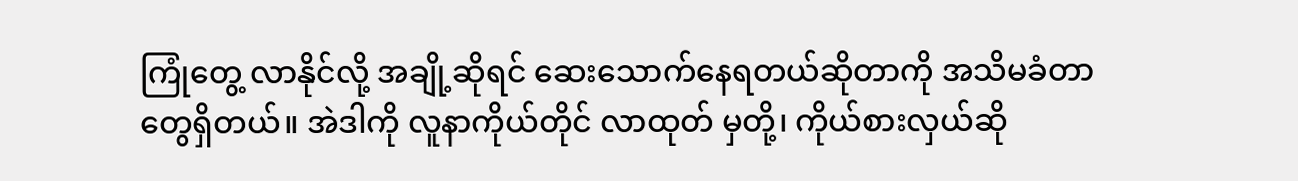ကြုံတွေ့ လာနိုင်လို့ အချို့ဆိုရင် ဆေးသောက်နေရတယ်ဆိုတာကို အသိမခံတာတွေရှိတယ်။ အဲဒါကို လူနာကိုယ်တိုင် လာထုတ် မှတို့၊ ကိုယ်စားလှယ်ဆို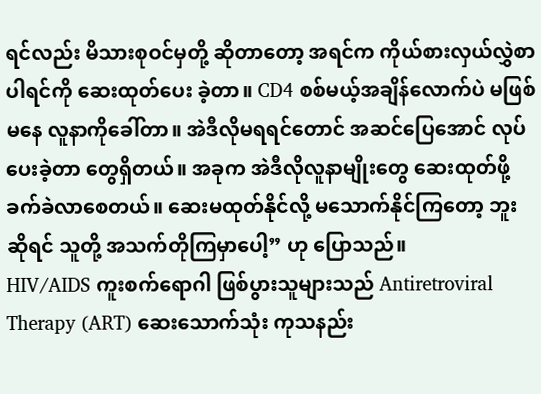ရင်လည်း မိသားစုဝင်မှတို့ ဆိုတာတော့ အရင်က ကိုယ်စားလှယ်လွှဲစာပါရင်ကို ဆေးထုတ်ပေး ခဲ့တာ။ CD4 စစ်မယ့်အချိန်လောက်ပဲ မဖြစ်မနေ လူနာကိုခေါ်တာ။ အဲဒီလိုမရရင်တောင် အဆင်ပြေအောင် လုပ်ပေးခဲ့တာ တွေရှိတယ်။ အခုက အဲဒီလိုလူနာမျိုးတွေ ဆေးထုတ်ဖို့ ခက်ခဲလာစေတယ်။ ဆေးမထုတ်နိုင်လို့ မသောက်နိုင်ကြတော့ ဘူးဆိုရင် သူတို့ အသက်တိုကြမှာပေါ့” ဟု ပြောသည်။
HIV/AIDS ကူးစက်ရောဂါ ဖြစ်ပွားသူများသည် Antiretroviral Therapy (ART) ဆေးသောက်သုံး ကုသနည်း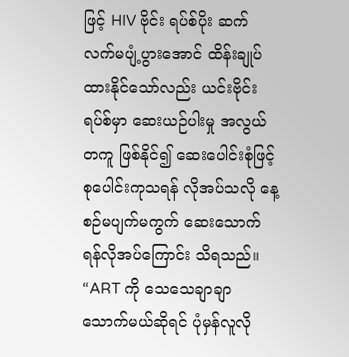ဖြင့် HIV ဗိုင်း ရပ်စ်ပိုး ဆက်လက်မပျံ့ပွားအောင် ထိန်းချုပ်ထားနိုင်သော်လည်း ယင်းဗိုင်းရပ်စ်မှာ ဆေးယဉ်ပါးမှု အလွယ်တကူ ဖြစ်နိုင်၍ ဆေးပေါင်းစုံဖြင့် စုပေါင်းကုသရန် လိုအပ်သလို နေ့စဉ်မပျက်မကွက် ဆေးသောက်ရန်လိုအပ်ကြောင်း သိရသည်။
“ART ကို သေသေချာချာ သောက်မယ်ဆိုရင် ပုံမှန်လူလို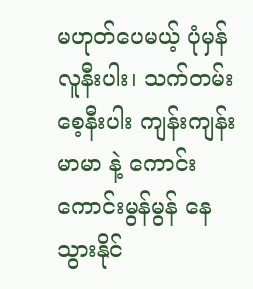မဟုတ်ပေမယ့် ပုံမှန်လူနီးပါး၊ သက်တမ်းစေ့နီးပါး ကျန်းကျန်းမာမာ နဲ့ ကောင်းကောင်းမွန်မွန် နေသွားနိုင်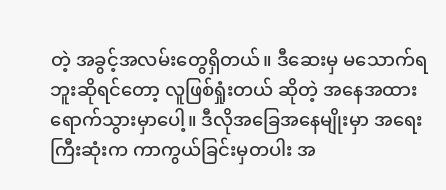တဲ့ အခွင့်အလမ်းတွေရှိတယ်။ ဒီဆေးမှ မသောက်ရဘူးဆိုရင်တော့ လူဖြစ်ရှုံးတယ် ဆိုတဲ့ အနေအထား ရောက်သွားမှာပေါ့။ ဒီလိုအခြေအနေမျိုးမှာ အရေးကြီးဆုံးက ကာကွယ်ခြင်းမှတပါး အ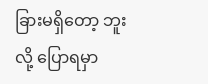ခြားမရှိတော့ ဘူးလို့ ပြောရမှာ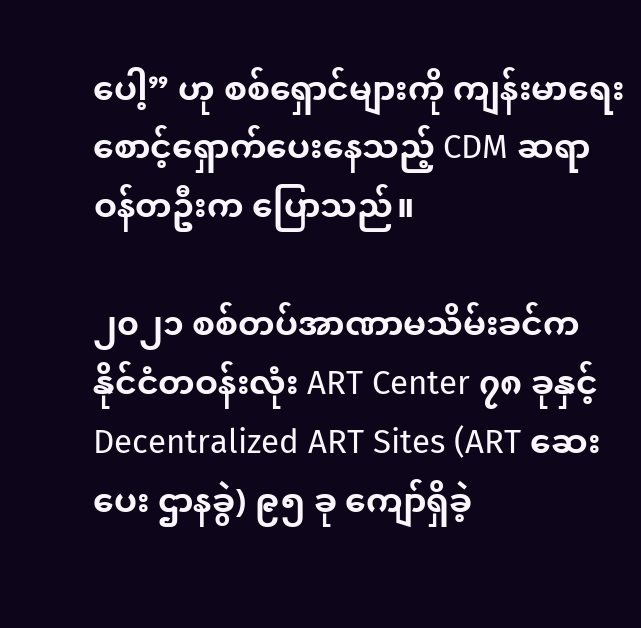ပေါ့” ဟု စစ်ရှောင်များကို ကျန်းမာရေးစောင့်ရှောက်ပေးနေသည့် CDM ဆရာဝန်တဦးက ပြောသည်။

၂၀၂၁ စစ်တပ်အာဏာမသိမ်းခင်က နိုင်ငံတဝန်းလုံး ART Center ၇၈ ခုနှင့် Decentralized ART Sites (ART ဆေးပေး ဌာနခွဲ) ၉၅ ခု ကျော်ရှိခဲ့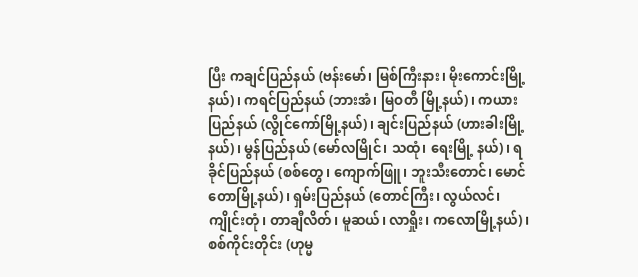ပြီး ကချင်ပြည်နယ် (ဗန်းမော်၊ မြစ်ကြီးနား၊ မိုးကောင်းမြို့နယ်)၊ ကရင်ပြည်နယ် (ဘားအံ၊ မြဝတီ မြို့နယ်)၊ ကယားပြည်နယ် (လွိုင်ကော်မြို့နယ်)၊ ချင်းပြည်နယ် (ဟားခါးမြို့နယ်)၊ မွန်ပြည်နယ် (မော်လမြိုင်၊ သထုံ၊ ရေးမြို့ နယ်)၊ ရခိုင်ပြည်နယ် (စစ်တွေ၊ ကျောက်ဖြူ၊ ဘူးသီးတောင်၊ မောင်တောမြို့နယ်)၊ ရှမ်းပြည်နယ် (တောင်ကြီး၊ လွယ်လင်၊ ကျိုင်းတုံ၊ တာချီလိတ်၊ မူဆယ်၊ လာရှိုး၊ ကလောမြို့နယ်)၊ စစ်ကိုင်းတိုင်း (ဟုမ္မ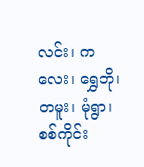လင်း၊ ကလေး၊ ရွှေဘို၊ တမူး၊ မုံရွာ၊ စစ်ကိုင်း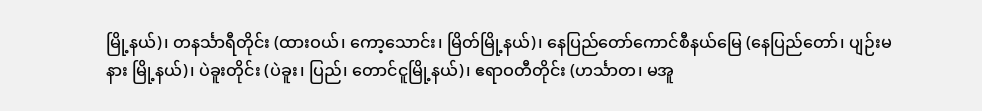မြို့နယ်)၊ တနင်္သာရီတိုင်း (ထားဝယ်၊ ကော့သောင်း၊ မြိတ်မြို့နယ်)၊ နေပြည်တော်ကောင်စီနယ်မြေ (နေပြည်တော်၊ ပျဉ်းမနား မြို့နယ်)၊ ပဲခူးတိုင်း (ပဲခူး၊ ပြည်၊ တောင်ငူမြို့နယ်)၊ ဧရာဝတီတိုင်း (ဟင်္သာတ၊ မအူ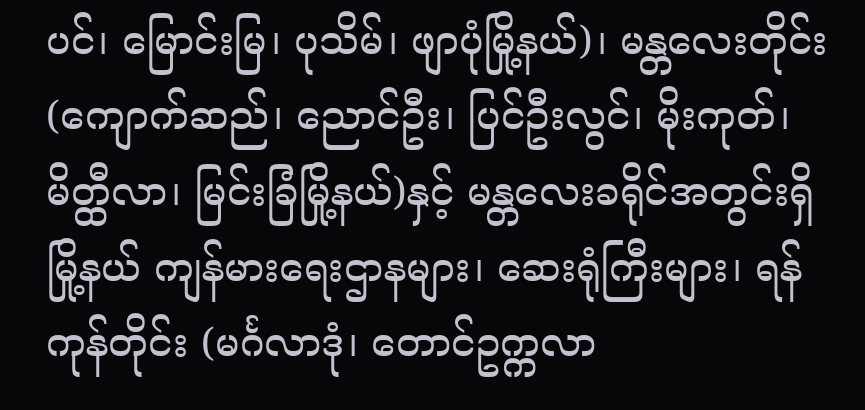ပင်၊ မြောင်းမြ၊ ပုသိမ်၊ ဖျာပုံမြို့နယ်)၊ မန္တလေးတိုင်း (ကျောက်ဆည်၊ ညောင်ဦး၊ ပြင်ဦးလွင်၊ မိုးကုတ်၊ မိတ္ထီလာ၊ မြင်းခြံမြို့နယ်)နှင့် မန္တလေးခရိုင်အတွင်းရှိ မြို့နယ် ကျန်မားရေးဌာနများ၊ ဆေးရုံကြီးများ၊ ရန်ကုန်တိုင်း (မင်္ဂလာဒုံ၊ တောင်ဥက္ကလာ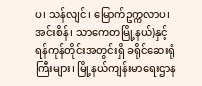ပ၊ သန်လျင်၊ မြောက်ဥက္ကလာပ၊ အင်းစိန်၊ သာကေတမြို့နယ်)နှင့် ရန်ကုန်တိုင်းအတွင်းရှိ ခရိုင်ဆေးရုံကြီးများ၊ မြို့နယ်ကျန်းမာရေးဌာန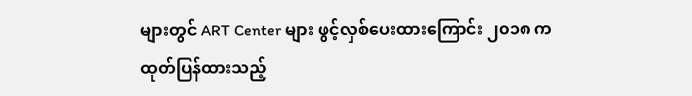များတွင် ART Center များ ဖွင့်လှစ်ပေးထားကြောင်း ၂၀၁၈ က ထုတ်ပြန်ထားသည့်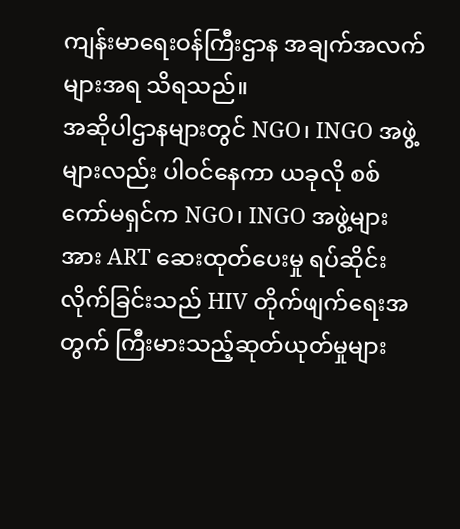ကျန်းမာရေးဝန်ကြီးဌာန အချက်အလက်များအရ သိရသည်။
အဆိုပါဌာနများတွင် NGO၊ INGO အဖွဲ့များလည်း ပါဝင်နေကာ ယခုလို စစ်ကော်မရှင်က NGO၊ INGO အဖွဲ့များအား ART ဆေးထုတ်ပေးမှု ရပ်ဆိုင်းလိုက်ခြင်းသည် HIV တိုက်ဖျက်ရေးအတွက် ကြီးမားသည့်ဆုတ်ယုတ်မှုများ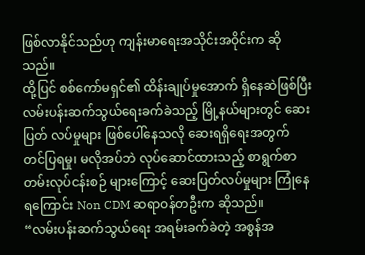ဖြစ်လာနိုင်သည်ဟု ကျန်းမာရေးအသိုင်းအဝိုင်းက ဆိုသည်။
ထို့ပြင် စစ်ကော်မရှင်၏ ထိန်းချုပ်မှုအောက် ရှိနေဆဲဖြစ်ပြီး လမ်းပန်းဆက်သွယ်ရေးခက်ခဲသည့် မြို့နယ်များတွင် ဆေးပြတ် လပ်မှုများ ဖြစ်ပေါ်နေသလို ဆေးရရှိရေးအတွက် တင်ပြရမှု၊ မလိုအပ်ဘဲ လုပ်ဆောင်ထားသည့် စာရွက်စာတမ်းလုပ်ငန်းစဉ် များကြောင့် ဆေးပြတ်လပ်မှုများ ကြုံနေရကြောင်း Non CDM ဆရာဝန်တဦးက ဆိုသည်။
“လမ်းပန်းဆက်သွယ်ရေး အရမ်းခက်ခဲတဲ့ အစွန်အ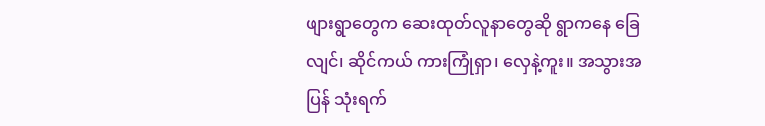ဖျားရွာတွေက ဆေးထုတ်လူနာတွေဆို ရွာကနေ ခြေလျင်၊ ဆိုင်ကယ် ကားကြုံရှာ၊ လှေနဲ့ကူး။ အသွားအပြန် သုံးရက်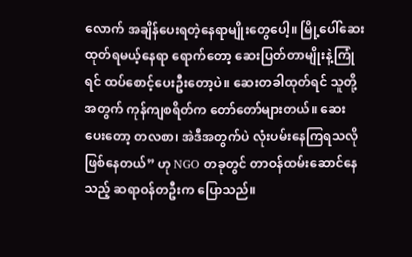လောက် အချိန်ပေးရတဲ့နေရာမျိုးတွေပေါ့။ မြို့ပေါ်ဆေးထုတ်ရမယ့်နေရာ ရောက်တော့ ဆေးပြတ်တာမျိုးနဲ့ကြုံရင် ထပ်စောင့်ပေးဦးတော့ပဲ။ ဆေးတခါထုတ်ရင် သူတို့အတွက် ကုန်ကျစရိတ်က တော်တော်များတယ်။ ဆေးပေးတော့ တလစာ၊ အဲဒီအတွက်ပဲ လုံးပမ်းနေကြရသလို ဖြစ်နေတယ်” ဟု NGO တခုတွင် တာဝန်ထမ်းဆောင်နေသည့် ဆရာဝန်တဦးက ပြောသည်။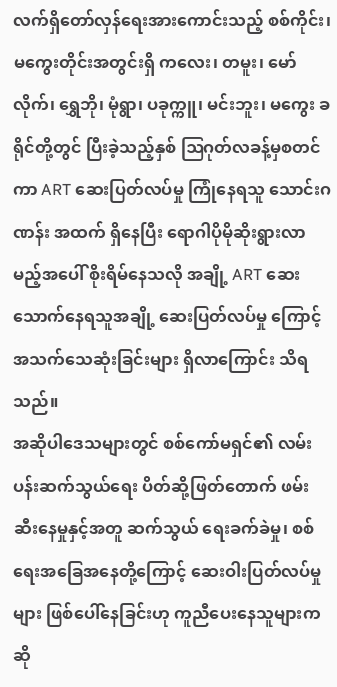လက်ရှိတော်လှန်ရေးအားကောင်းသည့် စစ်ကိုင်း၊ မကွေးတိုင်းအတွင်းရှိ ကလေး၊ တမူး၊ မော်လိုက်၊ ရွှေဘို၊ မုံရွာ၊ ပခုက္ကူ၊ မင်းဘူး၊ မကွေး ခရိုင်တို့တွင် ပြီးခဲ့သည့်နှစ် ဩဂုတ်လခန့်မှစတင်ကာ ART ဆေးပြတ်လပ်မှု ကြုံနေရသူ သောင်းဂဏန်း အထက် ရှိနေပြီး ရောဂါပိုမိုဆိုးရွားလာမည့်အပေါ် စိုးရိမ်နေသလို အချို့ ART ဆေးသောက်နေရသူအချို့ ဆေးပြတ်လပ်မှု ကြောင့် အသက်သေဆုံးခြင်းများ ရှိလာကြောင်း သိရသည်။
အဆိုပါဒေသများတွင် စစ်ကော်မရှင်၏ လမ်းပန်းဆက်သွယ်ရေး ပိတ်ဆို့ဖြတ်တောက် ဖမ်းဆီးနေမှုနှင့်အတူ ဆက်သွယ် ရေးခက်ခဲမှု၊ စစ်ရေးအခြေအနေတို့ကြောင့် ဆေးဝါးပြတ်လပ်မှုများ ဖြစ်ပေါ်နေခြင်းဟု ကူညီပေးနေသူများက ဆို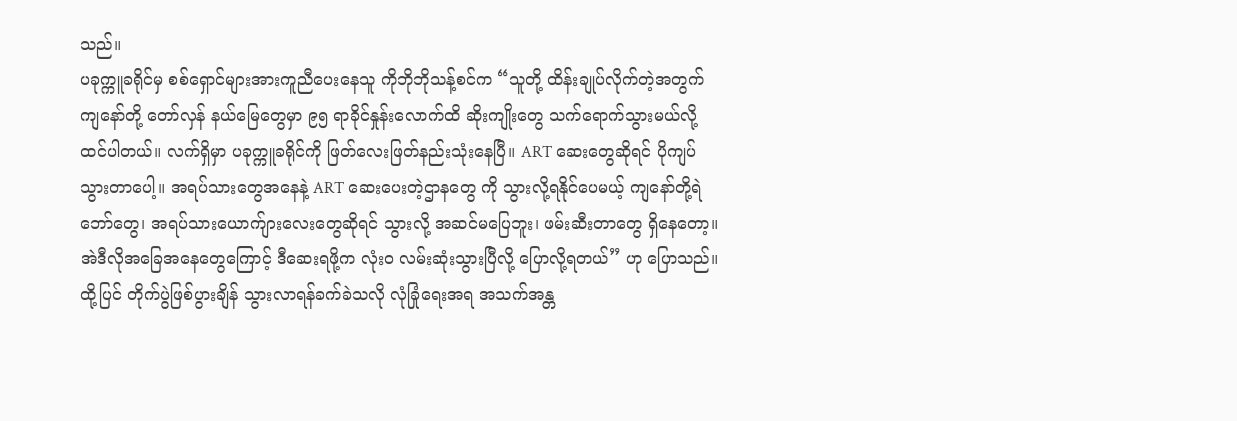သည်။
ပခုက္ကူခရိုင်မှ စစ်ရှောင်များအားကူညီပေးနေသူ ကိုဘိုဘိုသန့်စင်က “သူတို့ ထိန်းချုပ်လိုက်တဲ့အတွက် ကျနော်တို့ တော်လှန် နယ်မြေတွေမှာ ၉၅ ရာခိုင်နှုန်းလောက်ထိ ဆိုးကျိုးတွေ သက်ရောက်သွားမယ်လို့ ထင်ပါတယ်။ လက်ရှိမှာ ပခုက္ကူခရိုင်ကို ဖြတ်လေးဖြတ်နည်းသုံးနေပြီ။ ART ဆေးတွေဆိုရင် ပိုကျပ်သွားတာပေါ့။ အရပ်သားတွေအနေနဲ့ ART ဆေးပေးတဲ့ဌာနတွေ ကို သွားလို့ရနိုင်ပေမယ့် ကျနော်တို့ရဲဘော်တွေ၊ အရပ်သားယောက်ျားလေးတွေဆိုရင် သွားလို့ အဆင်မပြေဘူး၊ ဖမ်းဆီးတာတွေ ရှိနေတော့။ အဲဒီလိုအခြေအနေတွေကြောင့် ဒီဆေးရဖို့က လုံးဝ လမ်းဆုံးသွားပြီလို့ ပြောလို့ရတယ်” ဟု ပြောသည်။
ထို့ပြင် တိုက်ပွဲဖြစ်ပွားချိန် သွားလာရန်ခက်ခဲသလို လုံခြုံရေးအရ အသက်အန္တ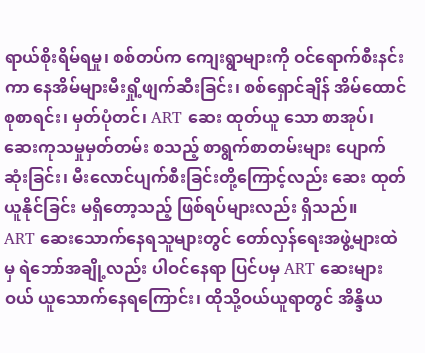ရာယ်စိုးရိမ်ရမှု၊ စစ်တပ်က ကျေးရွာများကို ဝင်ရောက်စီးနင်းကာ နေအိမ်များမီးရှို့ဖျက်ဆီးခြင်း၊ စစ်ရှောင်ချိန် အိမ်ထောင်စုစာရင်း၊ မှတ်ပုံတင်၊ ART ဆေး ထုတ်ယူ သော စာအုပ်၊ ဆေးကုသမှုမှတ်တမ်း စသည့် စာရွက်စာတမ်းများ ပျောက်ဆုံးခြင်း၊ မီးလောင်ပျက်စီးခြင်းတို့ကြောင့်လည်း ဆေး ထုတ်ယူနိုင်ခြင်း မရှိတော့သည့် ဖြစ်ရပ်များလည်း ရှိသည်။
ART ဆေးသောက်နေရသူများတွင် တော်လှန်ရေးအဖွဲ့များထဲမှ ရဲဘော်အချို့လည်း ပါဝင်နေရာ ပြင်ပမှ ART ဆေးများ ဝယ် ယူသောက်နေရကြောင်း၊ ထိုသို့ဝယ်ယူရာတွင် အိန္ဒိယ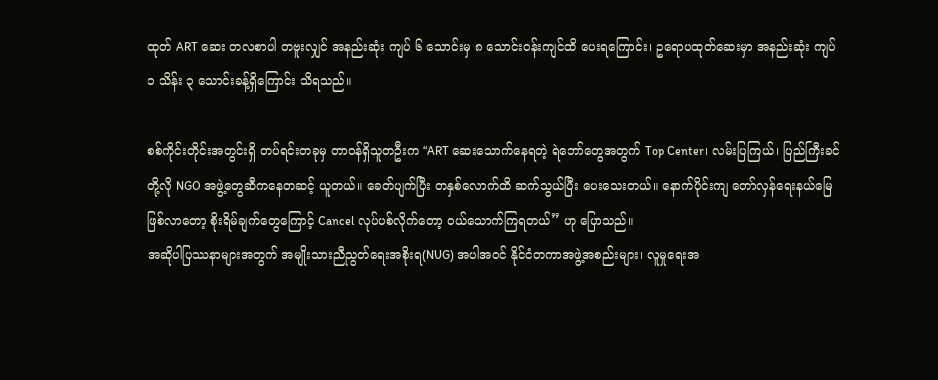ထုတ် ART ဆေး တလစာပါ တဗူးလျှင် အနည်းဆုံး ကျပ် ၆ သောင်းမှ ၈ သောင်းဝန်းကျင်ထိ ပေးရကြောင်း၊ ဥရောပထုတ်ဆေးမှာ အနည်းဆုံး ကျပ် ၁ သိန်း ၃ သောင်းခန့်ရှိကြောင်း သိရသည်။

စစ်ကိုင်းတိုင်းအတွင်းရှိ တပ်ရင်းတခုမှ တာဝန်ရှိသူတဦးက “ART ဆေးသောက်နေရတဲ့ ရဲဘော်တွေအတွက် Top Center၊ လမ်းပြကြယ်၊ ပြည်ကြီးခင်တို့လို NGO အဖွဲ့တွေဆီကနေတဆင့် ယူတယ်။ ခေတ်ပျက်ပြီး တနှစ်လောက်ထိ ဆက်သွယ်ပြီး ပေးသေးတယ်။ နောက်ပိုင်းကျ တော်လှန်ရေးနယ်မြေဖြစ်လာတော့ စိုးရိမ်ချက်တွေကြောင့် Cancel လုပ်ပစ်လိုက်တော့ ဝယ်သောက်ကြရတယ်” ဟု ပြောသည်။
အဆိုပါပြဿနာများအတွက် အမျိုးသားညီညွတ်ရေးအစိုးရ(NUG) အပါအဝင် နိုင်ငံတကာအဖွဲ့အစည်းများ၊ လူမှုရေးအ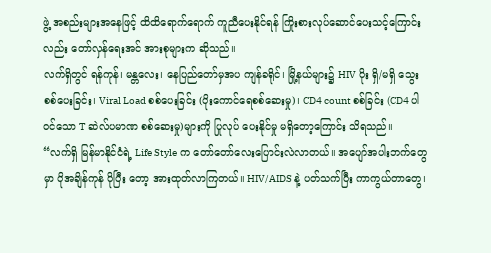ဖွဲ့ အစည်းများအနေဖြင့် ထိထိရောက်ရောက် ကူညီပေးနိုင်ရန် ကြိုးစားလုပ်ဆောင်ပေးသင့်ကြောင်းလည်း တော်လှန်ရေးအင် အားစုများက ဆိုသည်။
လက်ရှိတွင် ရန်ကုန်၊ မန္တလေး၊ နေပြည်တော်မှအပ ကျန်ခရိုင်၊ မြို့နယ်များ၌ HIV ပိုး ရှိ/မရှိ သွေးစစ်ပေးခြင်း၊ Viral Load စစ်ပေးခြင်း (ပိုးကောင်ရေစစ်ဆေးမှု)၊ CD4 count စစ်ခြင်း (CD4 ပါဝင်သော T ဆဲလ်ပမာဏ စစ်ဆေးမှု)များကို ပြုလုပ် ပေးနိုင်မှု မရှိတော့ကြောင်း သိရသည်။
“လက်ရှိ မြန်မာနိုင်ငံရဲ့ Life Style က တော်တော်လေးပြောင်းလဲလာတယ်။ အပျော်အပါးဘက်တွေမှာ ပိုအချိန်ကုန် ပိုပြီး တော့ အားထုတ်လာကြတယ်။ HIV/AIDS နဲ့ ပတ်သက်ပြီး ကာကွယ်တာတွေ၊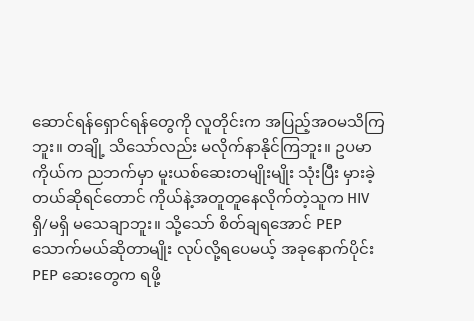ဆောင်ရန်ရှောင်ရန်တွေကို လူတိုင်းက အပြည့်အဝမသိကြဘူး။ တချို့ သိသော်လည်း မလိုက်နာနိုင်ကြဘူး။ ဥပမာ ကိုယ်က ညဘက်မှာ မူးယစ်ဆေးတမျိုးမျိုး သုံးပြီး မှားခဲ့တယ်ဆိုရင်တောင် ကိုယ်နဲ့အတူတူနေလိုက်တဲ့သူက HIV ရှိ/မရှိ မသေချာဘူး။ သို့သော် စိတ်ချရအောင် PEP သောက်မယ်ဆိုတာမျိုး လုပ်လို့ရပေမယ့် အခုနောက်ပိုင်း PEP ဆေးတွေက ရဖို့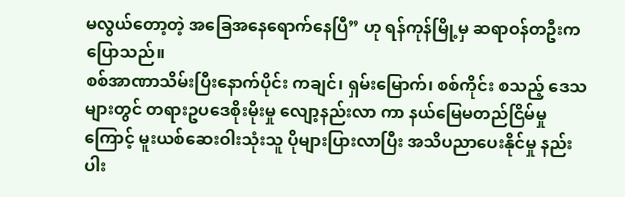မလွယ်တော့တဲ့ အခြေအနေရောက်နေပြီ” ဟု ရန်ကုန်မြို့မှ ဆရာဝန်တဦးက ပြောသည်။
စစ်အာဏာသိမ်းပြီးနောက်ပိုင်း ကချင်၊ ရှမ်းမြောက်၊ စစ်ကိုင်း စသည့် ဒေသများတွင် တရားဥပဒေစိုးမိုးမှု လျော့နည်းလာ ကာ နယ်မြေမတည်ငြိမ်မှုကြောင့် မူးယစ်ဆေးဝါးသုံးသူ ပိုများပြားလာပြီး အသိပညာပေးနိုင်မှု နည်းပါး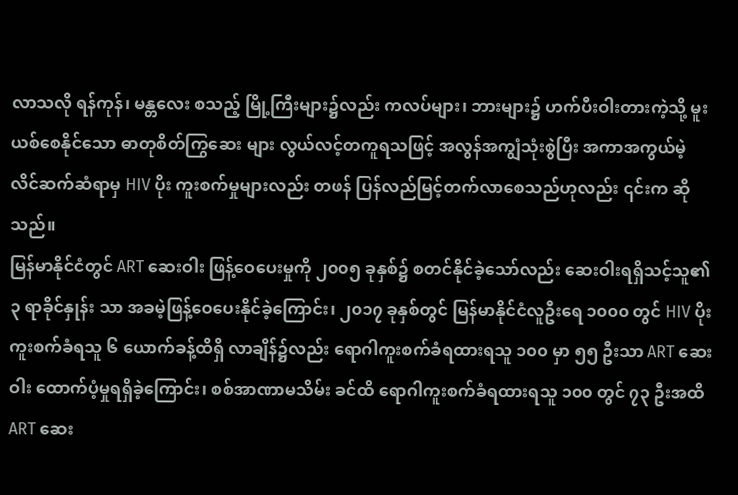လာသလို ရန်ကုန်၊ မန္တလေး စသည့် မြို့ကြီးများ၌လည်း ကလပ်များ၊ ဘားများ၌ ဟက်ပီးဝါးတားကဲ့သို့ မူးယစ်စေနိုင်သော ဓာတုစိတ်ကြွဆေး များ လွယ်လင့်တကူရသဖြင့် အလွန်အကျွံသုံးစွဲပြီး အကာအကွယ်မဲ့ လိင်ဆက်ဆံရာမှ HIV ပိုး ကူးစက်မှုများလည်း တဖန် ပြန်လည်မြင့်တက်လာစေသည်ဟုလည်း ၎င်းက ဆိုသည်။
မြန်မာနိုင်ငံတွင် ART ဆေးဝါး ဖြန့်ဝေပေးမှုကို ၂၀၀၅ ခုနှစ်၌ စတင်နိုင်ခဲ့သော်လည်း ဆေးဝါးရရှိသင့်သူ၏ ၃ ရာခိုင်နှုန်း သာ အခမဲ့ဖြန့်ဝေပေးနိုင်ခဲ့ကြောင်း၊ ၂၀၁၇ ခုနှစ်တွင် မြန်မာနိုင်ငံလူဦးရေ ၁၀၀၀ တွင် HIV ပိုး ကူးစက်ခံရသူ ၆ ယောက်ခန့်ထိရှိ လာချိန်၌လည်း ရောဂါကူးစက်ခံရထားရသူ ၁၀၀ မှာ ၅၅ ဦးသာ ART ဆေးဝါး ထောက်ပံ့မှုရရှိခဲ့ကြောင်း၊ စစ်အာဏာမသိမ်း ခင်ထိ ရောဂါကူးစက်ခံရထားရသူ ၁၀၀ တွင် ၇၃ ဦးအထိ ART ဆေး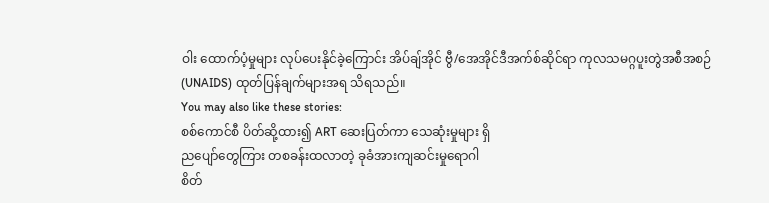ဝါး ထောက်ပံ့မှုများ လုပ်ပေးနိုင်ခဲ့ကြောင်း အိပ်ချ်အိုင် ဗွီ/အေအိုင်ဒီအက်စ်ဆိုင်ရာ ကုလသမဂ္ဂပူးတွဲအစီအစဉ် (UNAIDS) ထုတ်ပြန်ချက်များအရ သိရသည်။
You may also like these stories:
စစ်ကောင်စီ ပိတ်ဆို့ထား၍ ART ဆေးပြတ်ကာ သေဆုံးမှုများ ရှိ
ညပျော်တွေကြား တစခန်းထလာတဲ့ ခုခံအားကျဆင်းမှုရောဂါ
စိတ်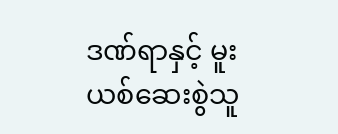ဒဏ်ရာနှင့် မူးယစ်ဆေးစွဲသူ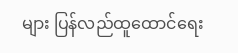များ ပြန်လည်ထူထောင်ရေး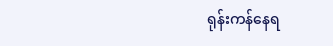ရုန်းကန်နေရ